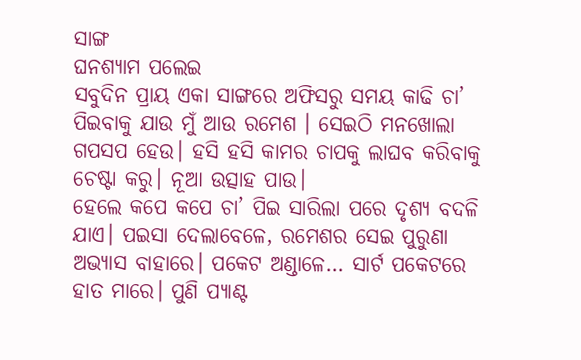ସାଙ୍ଗ
ଘନଶ୍ୟାମ ପଲେଇ
ସବୁଦିନ ପ୍ରାୟ ଏକା ସାଙ୍ଗରେ ଅଫିସରୁ ସମୟ କାଢି ଚା’ ପିଇବାକୁ ଯାଉ ମୁଁ ଆଉ ରମେଶ । ସେଇଠି ମନଖୋଲା ଗପସପ ହେଉ। ହସି ହସି କାମର ଚାପକୁ ଲାଘବ କରିବାକୁ ଚେଷ୍ଟା କରୁ। ନୂଆ ଉତ୍ସାହ ପାଉ।
ହେଲେ କପେ କପେ ଚା’ ପିଇ ସାରିଲା ପରେ ଦୃଶ୍ୟ ବଦଳି ଯାଏ। ପଇସା ଦେଲାବେଳେ, ରମେଶର ସେଇ ପୁରୁଣା ଅଭ୍ୟାସ ବାହାରେ। ପକେଟ ଅଣ୍ଡାଳେ… ସାର୍ଟ ପକେଟରେ ହାତ ମାରେ। ପୁଣି ପ୍ୟାଣ୍ଟ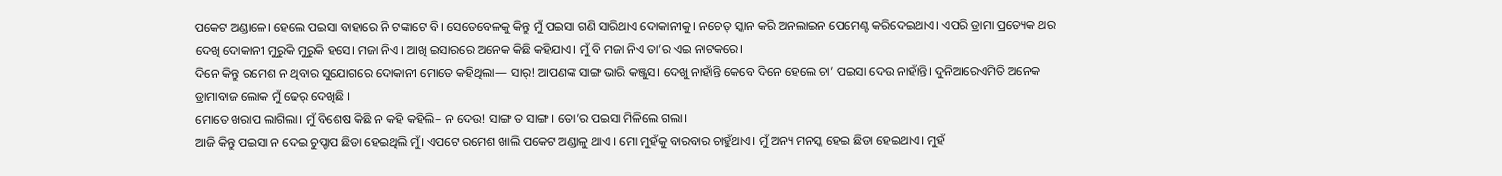ପକେଟ ଅଣ୍ଡାଳେ। ହେଲେ ପଇସା ବାହାରେ ନି ଟଙ୍କାଟେ ବି। ସେତେବେଳକୁ କିନ୍ତୁ ମୁଁ ପଇସା ଗଣି ସାରିଥାଏ ଦୋକାନୀକୁ। ନଚେତ୍ ସ୍କାନ କରି ଅନଲାଇନ ପେମେଣ୍ଟ କରିଦେଇଥାଏ। ଏପରି ଡ୍ରାମା ପ୍ରତ୍ୟେକ ଥର ଦେଖି ଦୋକାନୀ ମୁରୁକି ମୁରୁକି ହସେ। ମଜା ନିଏ । ଆଖି ଇସାରରେ ଅନେକ କିଛି କହିଯାଏ। ମୁଁ ବି ମଜା ନିଏ ତା’ର ଏଇ ନାଟକରେ।
ଦିନେ କିନ୍ତୁ ରମେଶ ନ ଥିବାର ସୁଯୋଗରେ ଦୋକାନୀ ମୋତେ କହିଥିଲା— ସାର୍! ଆପଣଙ୍କ ସାଙ୍ଗ ଭାରି କଞ୍ଜୁସ। ଦେଖୁ ନାହାଁନ୍ତି କେବେ ଦିନେ ହେଲେ ଚା’ ପଇସା ଦେଉ ନାହାଁନ୍ତି। ଦୁନିଆରେଏମିତି ଅନେକ ଡ୍ରାମାବାଜ ଲୋକ ମୁଁ ଢେର୍ ଦେଖିଛି ।
ମୋତେ ଖରାପ ଲାଗିଲା। ମୁଁ ବିଶେଷ କିଛି ନ କହି କହିଲି– ନ ଦେଉ! ସାଙ୍ଗ ତ ସାଙ୍ଗ। ତୋ’ର ପଇସା ମିଳିଲେ ଗଲା।
ଆଜି କିନ୍ତୁ ପଇସା ନ ଦେଇ ଚୁପ୍ଚାପ ଛିଡା ହେଇଥିଲି ମୁଁ। ଏପଟେ ରମେଶ ଖାଲି ପକେଟ ଅଣ୍ଡାଳୁ ଥାଏ । ମୋ ମୁହଁକୁ ବାରବାର ଚାହୁଁଥାଏ। ମୁଁ ଅନ୍ୟ ମନସ୍କ ହେଇ ଛିଡା ହେଇଥାଏ। ମୁହଁ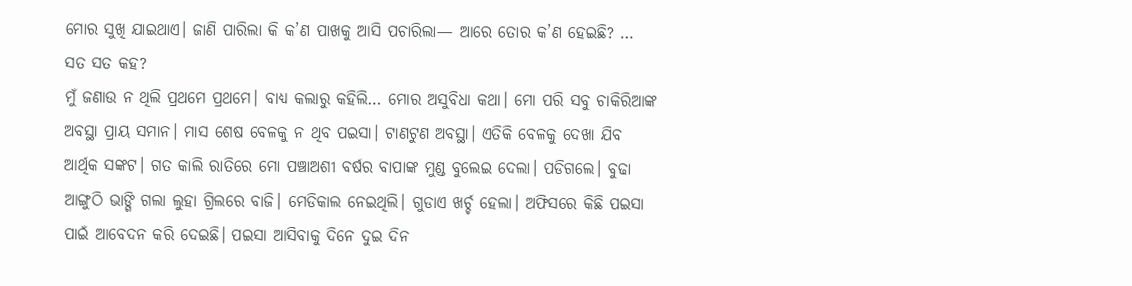ମୋର ସୁଖି ଯାଇଥାଏ। ଜାଣି ପାରିଲା କି କ’ଣ ପାଖକୁ ଆସି ପଚାରିଲା— ଆରେ ତୋର କ’ଣ ହେଇଛି? … ସତ ସତ କହ?
ମୁଁ ଜଣାଉ ନ ଥିଲି ପ୍ରଥମେ ପ୍ରଥମେ। ବାଧ୍ୟ କଲାରୁ କହିଲି… ମୋର ଅସୁବିଧା କଥା। ମୋ ପରି ସବୁ ଚାକିରିଆଙ୍କ ଅବସ୍ଥା ପ୍ରାୟ ସମାନ। ମାସ ଶେଷ ବେଳକୁ ନ ଥିବ ପଇସା। ଟାଣଟୁଣ ଅବସ୍ଥା। ଏତିକି ବେଳକୁ ଦେଖା ଯିବ ଆର୍ଥିକ ସଙ୍କଟ। ଗତ କାଲି ରାତିରେ ମୋ ପଞ୍ଚାଅଶୀ ବର୍ଷର ବାପାଙ୍କ ମୁଣ୍ଡ ବୁଲେଇ ଦେଲା। ପଡିଗଲେ। ବୁଢା ଆଙ୍ଗୁଠି ଭାଙ୍ଗି ଗଲା ଲୁହା ଗ୍ରିଲରେ ବାଜି। ମେଡିକାଲ ନେଇଥିଲି। ଗୁଡାଏ ଖର୍ଚ୍ଚ ହେଲା। ଅଫିସରେ କିଛି ପଇସା ପାଇଁ ଆବେଦନ କରି ଦେଇଛି। ପଇସା ଆସିବାକୁ ଦିନେ ଦୁଇ ଦିନ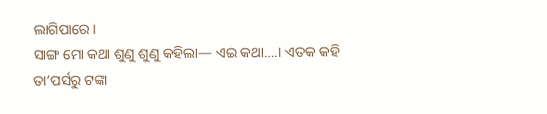ଲାଗିପାରେ।
ସାଙ୍ଗ ମୋ କଥା ଶୁଣୁ ଶୁଣୁ କହିଲା— ଏଇ କଥା….। ଏତକ କହି ତା’ପର୍ସରୁ ଟଙ୍କା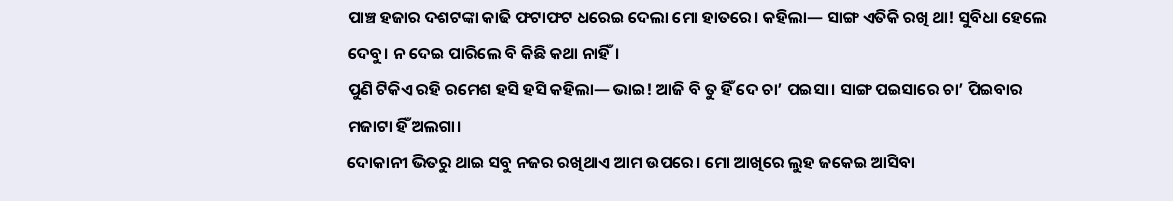ପାଞ୍ଚ ହଜାର ଦଶଟଙ୍କା କାଢି ଫଟାଫଟ ଧରେଇ ଦେଲା ମୋ ହାତରେ। କହିଲା— ସାଙ୍ଗ ଏତିକି ରଖି ଥା! ସୁବିଧା ହେଲେ ଦେବୁ। ନ ଦେଇ ପାରିଲେ ବି କିଛି କଥା ନାହିଁ।
ପୁଣି ଟିକିଏ ରହି ରମେଶ ହସି ହସି କହିଲା— ଭାଇ! ଆଜି ବି ତୁ ହିଁ ଦେ ଚା’ ପଇସା। ସାଙ୍ଗ ପଇସାରେ ଚା’ ପିଇବାର ମଜାଟା ହିଁ ଅଲଗା।
ଦୋକାନୀ ଭିତରୁ ଥାଇ ସବୁ ନଜର ରଖିଥାଏ ଆମ ଉପରେ। ମୋ ଆଖିରେ ଲୁହ ଜକେଇ ଆସିବା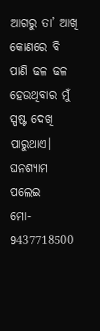ଆଗରୁ ତା’ ଆଖି କୋଣରେ ବି ପାଣି ଢଳ ଢଳ ହେଉଥିବାର ମୁଁ ସ୍ପଷ୍ଟ ଦେଖି ପାରୁଥାଏ।
ଘନଶ୍ୟାମ ପଲେଇ
ମୋ- 9437718500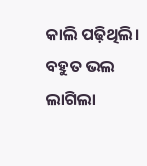କାଲି ପଢ଼ିଥିଲି। ବହୁତ ଭଲ ଲାଗିଲା